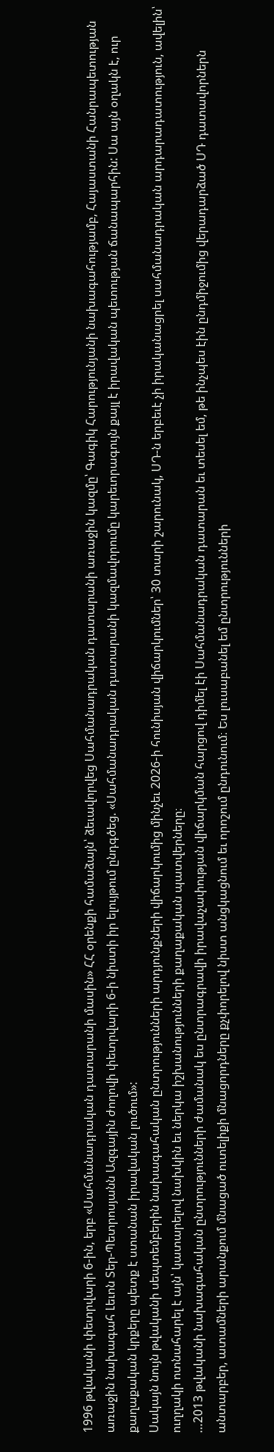1996 թվականի փետրվարի 6-ին, երբ «Սահմանադրական դատարանի մասին» ՀՀ օրենքի համաձայն՝ ձեւավորվեց Սահմանադրական դատարանի առաջին կազմը՝ Գագիկ Հարությունյանի նախագահությամբ, Հայաստանի Հանրապետության առաջին նախագահ Լեւոն Տեր-Պետրոսյանն Ազգային ժողովի փետրվարի 6-ի նիստի իր ելույթում ընդգծեց. «Սահմանադրական դատարանի կազմավորումը կարեւորագույն քայլ է իրավական պետության ճանապարհին: Սա այն օղակն է, ուր քաղաքական կրքերը պետք է ստանան իրավական լուծում»:
Սակայն նույն թվականի սեպտեմբերին նախագահական ընտրությունների արդյունքների վիճարկումից մինչեւ 2026-ի հունիսյան վիճարկումներ՝ 30 տարի շարունակ, ՍԴ-ն երբեւէ չի իրականացրել սահմանադրական արդարադատություն, ավելին՝ ուղղակի ոտնահարել է այն՝ կատարելով նախկին եւ ներկա իշխանությունների քաղաքական պատվերները։
…2013 թվականի նախագահական ընտրությունների ժամանակ ես ընտրագրավի իրավաչափության վիճարկման հարցով դիմել էի Սահմանադրական դատարան եւ տեսել եմ, թե ինչպես էին ընդմիջումից վերադարձած ՍԴ դատավորներն անտարբեր, ատամների արանքում մնացած ուտելիքի մնացորդները քչփորելով նիստ անցկացնում եւ որոշում ընդունում։ Ես լուսաբանել եմ ընտրությունների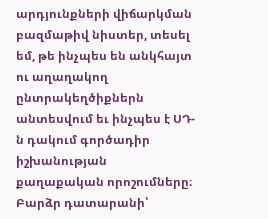արդյունքների վիճարկման բազմաթիվ նիստեր, տեսել եմ, թե ինչպես են անկհայտ ու աղաղակող ընտրակեղծիքներն անտեսվում եւ ինչպես է ՍԴ-ն դակում գործադիր իշխանության քաղաքական որոշումները։
Բարձր դատարանի՝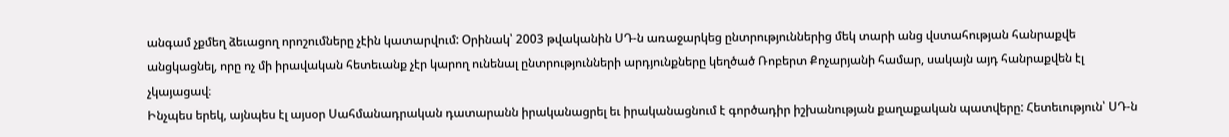անգամ չքմեղ ձեւացող որոշումները չէին կատարվում: Օրինակ՝ 2003 թվականին ՍԴ-ն առաջարկեց ընտրություններից մեկ տարի անց վստահության հանրաքվե անցկացնել, որը ոչ մի իրավական հետեւանք չէր կարող ունենալ ընտրությունների արդյունքները կեղծած Ռոբերտ Քոչարյանի համար, սակայն այդ հանրաքվեն էլ չկայացավ։
Ինչպես երեկ, այնպես էլ այսօր Սահմանադրական դատարանն իրականացրել եւ իրականացնում է գործադիր իշխանության քաղաքական պատվերը: Հետեւություն՝ ՍԴ-ն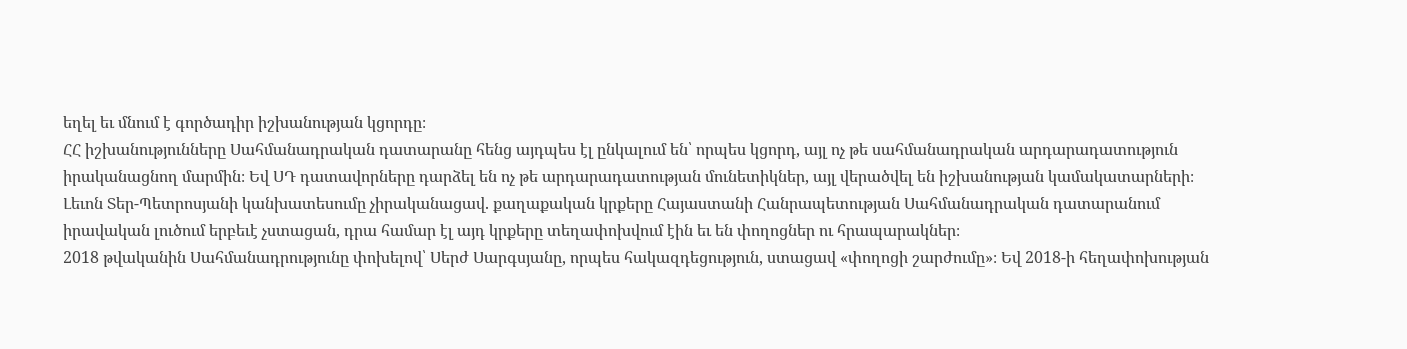եղել եւ մնում է գործադիր իշխանության կցորդը։
ՀՀ իշխանությունները Սահմանադրական դատարանը հենց այդպես էլ ընկալում են՝ որպես կցորդ, այլ ոչ թե սահմանադրական արդարադատություն իրականացնող մարմին։ Եվ ՍԴ դատավորները դարձել են ոչ թե արդարադատության մունետիկներ, այլ վերածվել են իշխանության կամակատարների։
Լեւոն Տեր-Պետրոսյանի կանխատեսումը չիրականացավ. քաղաքական կրքերը Հայաստանի Հանրապետության Սահմանադրական դատարանում իրավական լուծում երբեւէ չստացան, դրա համար էլ այդ կրքերը տեղափոխվում էին եւ են փողոցներ ու հրապարակներ։
2018 թվականին Սահմանադրությունը փոխելով՝ Սերժ Սարգսյանը, որպես հակազդեցություն, ստացավ «փողոցի շարժումը»։ Եվ 2018-ի հեղափոխության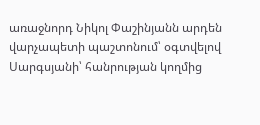առաջնորդ Նիկոլ Փաշինյանն արդեն վարչապետի պաշտոնում՝ օգտվելով Սարգսյանի՝ հանրության կողմից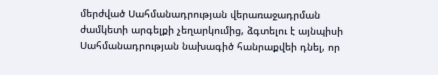մերժված Սահմանադրության վերառաջադրման ժամկետի արգելքի չեղարկումից, ձգտելու է այնպիսի Սահմանադրության նախագիծ հանրաքվեի դնել, որ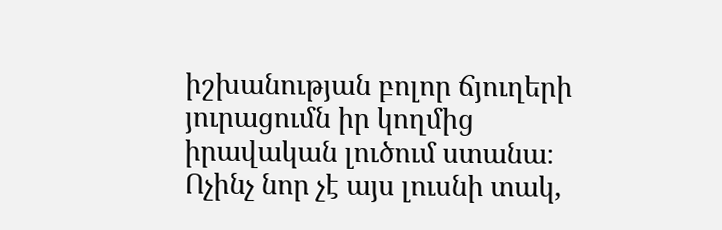իշխանության բոլոր ճյուղերի յուրացումն իր կողմից իրավական լուծում ստանա։
Ոչինչ նոր չէ այս լուսնի տակ,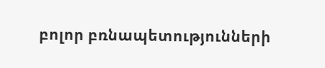բոլոր բռնապետությունների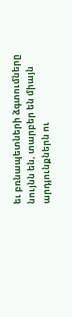եւ բռնապետների ձգտումները նույնն են, տարբեր են միայն արդյունքներն ու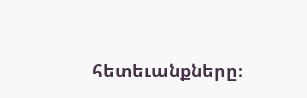հետեւանքները։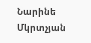Նարինե Մկրտչյան